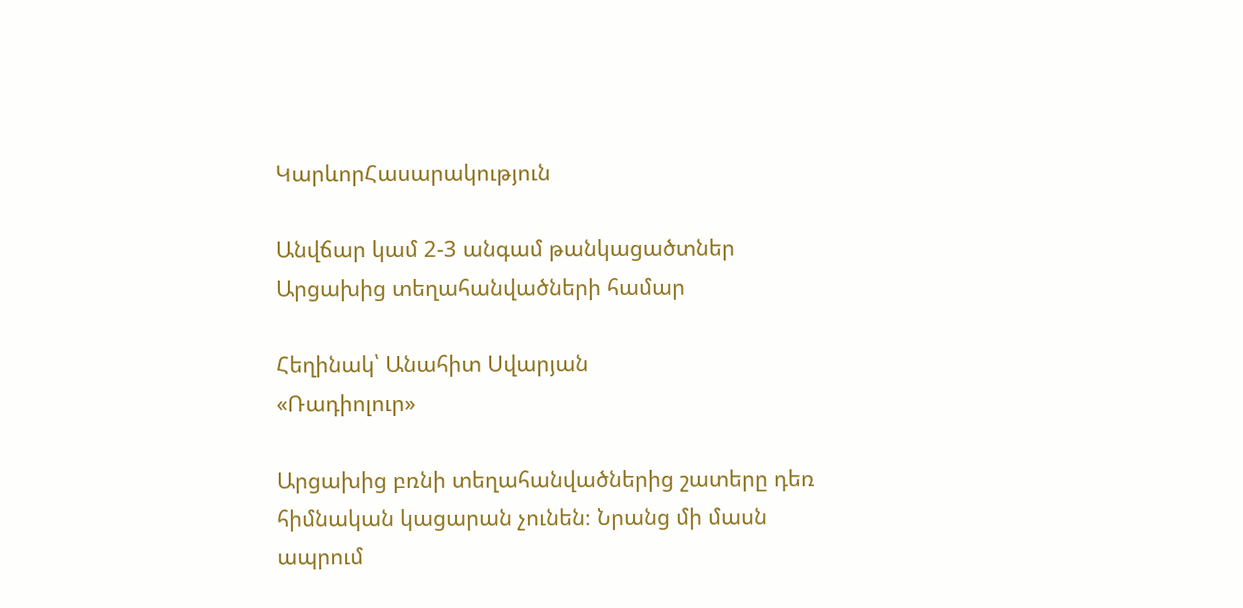ԿարևորՀասարակություն

Անվճար կամ 2-3 անգամ թանկացածտներ Արցախից տեղահանվածների համար

Հեղինակ՝ Անահիտ Սվարյան
«Ռադիոլուր»

Արցախից բռնի տեղահանվածներից շատերը դեռ հիմնական կացարան չունեն։ Նրանց մի մասն ապրում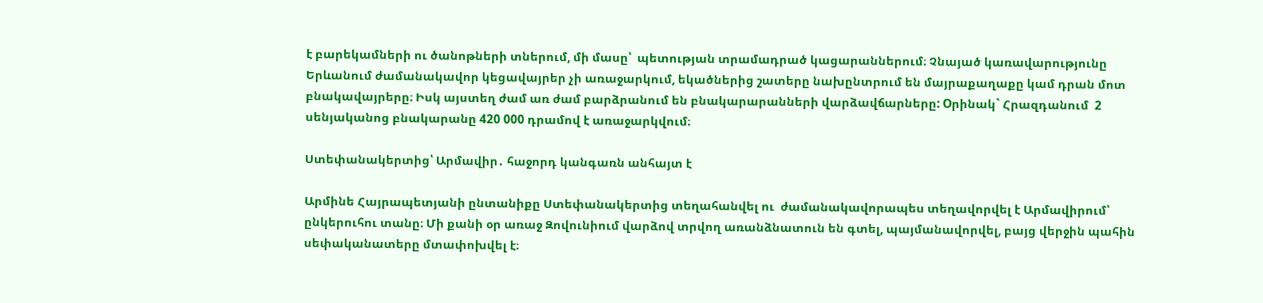է բարեկամների ու ծանոթների տներում, մի մասը՝  պետության տրամադրած կացարաններում։ Չնայած կառավարությունը Երևանում ժամանակավոր կեցավայրեր չի առաջարկում, եկածներից շատերը նախընտրում են մայրաքաղաքը կամ դրան մոտ բնակավայրերը։ Իսկ այստեղ ժամ առ ժամ բարձրանում են բնակարարանների վարձավճարները: Oրինակ` Հրազդանում  2 սենյականոց բնակարանը 420 000 դրամով է առաջարկվում։

Ստեփանակերտից՝ Արմավիր․ հաջորդ կանգառն անհայտ է

Արմինե Հայրապետյանի ընտանիքը Ստեփանակերտից տեղահանվել ու  ժամանակավորապես տեղավորվել է Արմավիրում՝ ընկերուհու տանը։ Մի քանի օր առաջ Զովունիում վարձով տրվող առանձնատուն են գտել, պայմանավորվել, բայց վերջին պահին սեփականատերը մտափոխվել է։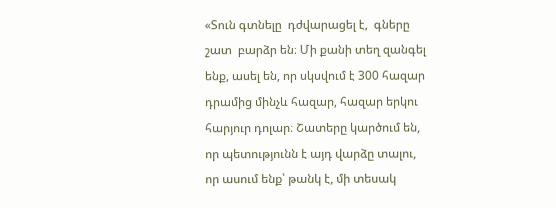«Տուն գտնելը  դժվարացել է,  գները շատ  բարձր են։ Մի քանի տեղ զանգել ենք, ասել են, որ սկսվում է 300 հազար դրամից մինչև հազար, հազար երկու հարյուր դոլար։ Շատերը կարծում են, որ պետությունն է այդ վարձը տալու, որ ասում ենք՝ թանկ է, մի տեսակ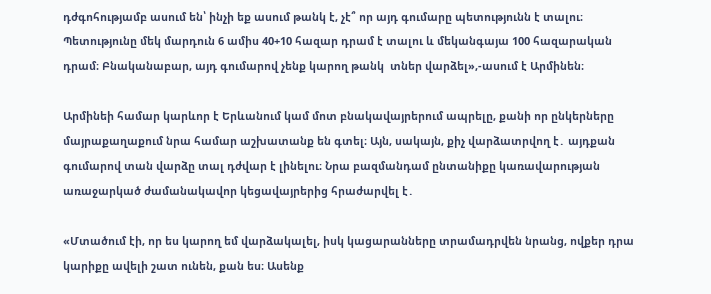դժգոհությամբ ասում են՝ ինչի եք ասում թանկ է, չէ՞ որ այդ գումարը պետությունն է տալու։ Պետությունը մեկ մարդուն 6 ամիս 40+10 հազար դրամ է տալու և մեկանգայա 100 հազարական դրամ։ Բնականաբար, այդ գումարով չենք կարող թանկ  տներ վարձել»,-ասում է Արմինեն։

Արմինեի համար կարևոր է Երևանում կամ մոտ բնակավայրերում ապրելը, քանի որ ընկերները մայրաքաղաքում նրա համար աշխատանք են գտել։ Այն, սակայն, քիչ վարձատրվող է․ այդքան գումարով տան վարձը տալ դժվար է լինելու։ Նրա բազմանդամ ընտանիքը կառավարության առաջարկած ժամանակավոր կեցավայրերից հրաժարվել է․

«Մտածում էի, որ ես կարող եմ վարձակալել, իսկ կացարանները տրամադրվեն նրանց, ովքեր դրա կարիքը ավելի շատ ունեն, քան ես։ Ասենք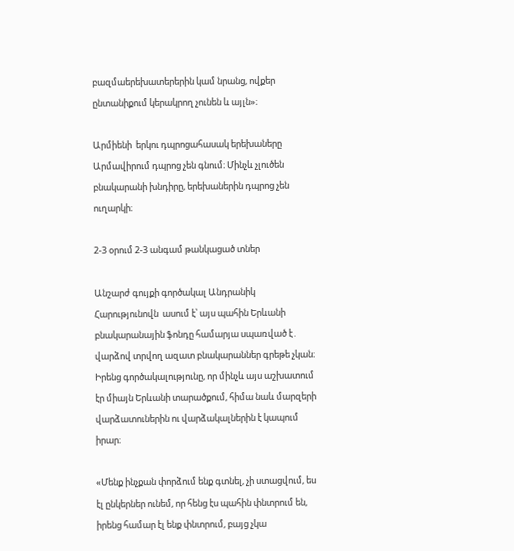բազմաերեխատերերին կամ նրանց, ովքեր ընտանիքում կերակրող չունեն և այլն»։

Արմիենի  երկու դպրոցահասակ երեխաները Արմավիրում դպրոց չեն գնում։ Մինչև չլուծեն  բնակարանի խնդիրը, երեխաներին դպրոց չեն  ուղարկի։

2-3 օրում 2-3 անգամ թանկացած տներ

Անշարժ գույքի գործակալ Անդրանիկ Հարությունովն  ասում է՝ այս պահին Երևանի բնակարանային ֆոնդը համարյա սպառված է․ վարձով տրվող ազատ բնակարաններ գրեթե չկան։ Իրենց գործակալությունը, որ մինչև այս աշխատում էր միայն Երևանի տարածքում, հիմա նաև մարզերի վարձատուներին ու վարձակալներին է կապում իրար։

«Մենք ինչքան փորձում ենք գտնել, չի ստացվում, ես էլ ընկերներ ունեմ, որ հենց էս պահին փնտրում են, իրենց համար էլ ենք փնտրում, բայց չկա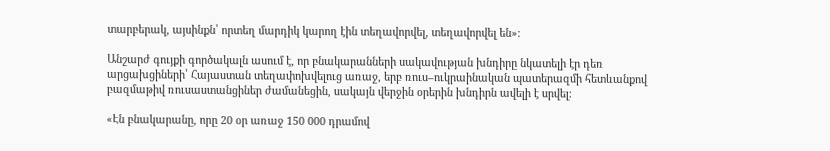տարբերակ, այսինքն՝ որտեղ մարդիկ կարող էին տեղավորվել, տեղավորվել են»։

Անշարժ գույքի գործակալն ասում է, որ բնակարանների սակավության խնդիրը նկատելի էր դեռ արցախցիների՝ Հայաստան տեղափոխվելուց առաջ, երբ ռուս–ուկրաինական պատերազմի հետևանքով բազմաթիվ ռուսաստանցիներ ժամանեցին, սակայն վերջին օրերին խնդիրն ավելի է սրվել։

«Էն բնակարանը, որը 20 օր առաջ 150 000 դրամով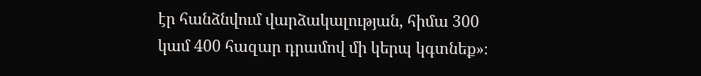էր հանձնվում վարձակալության, հիմա 300 կամ 400 հազար դրամով մի կերպ կգտնեք»։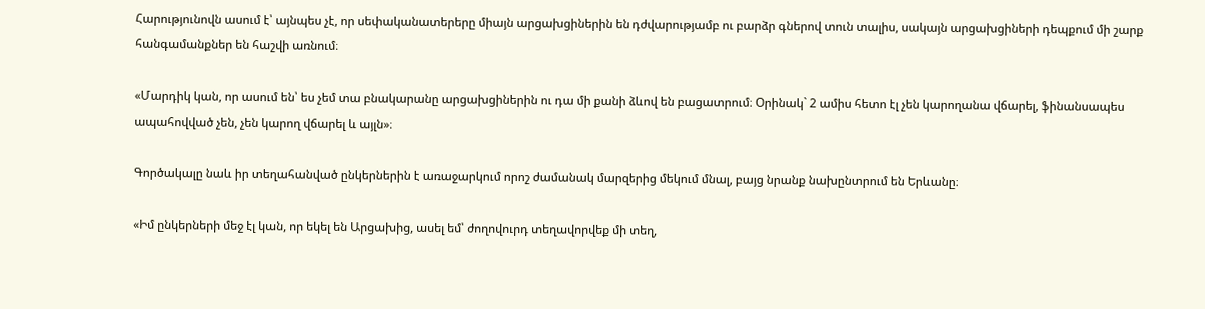Հարությունովն ասում է՝ այնպես չէ, որ սեփականատերերը միայն արցախցիներին են դժվարությամբ ու բարձր գներով տուն տալիս, սակայն արցախցիների դեպքում մի շարք հանգամանքներ են հաշվի առնում։

«Մարդիկ կան, որ ասում են՝ ես չեմ տա բնակարանը արցախցիներին ու դա մի քանի ձևով են բացատրում։ Օրինակ` 2 ամիս հետո էլ չեն կարողանա վճարել, ֆինանսապես ապահովված չեն, չեն կարող վճարել և այլն»։

Գործակալը նաև իր տեղահանված ընկերներին է առաջարկում որոշ ժամանակ մարզերից մեկում մնալ, բայց նրանք նախընտրում են Երևանը։

«Իմ ընկերների մեջ էլ կան, որ եկել են Արցախից, ասել եմ՝ ժողովուրդ տեղավորվեք մի տեղ,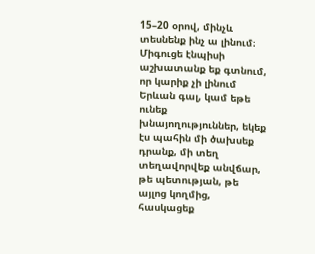15–20 օրով, մինչև տեսնենք ինչ ա լինում։ Միգուցե էնպիսի աշխատանք եք գտնում, որ կարիք չի լինում Երևան գալ, կամ եթե ունեք խնայողություններ, եկեք էս պահին մի ծախսեք դրանք, մի տեղ տեղավորվեք անվճար, թե պետության, թե այլոց կողմից, հասկացեք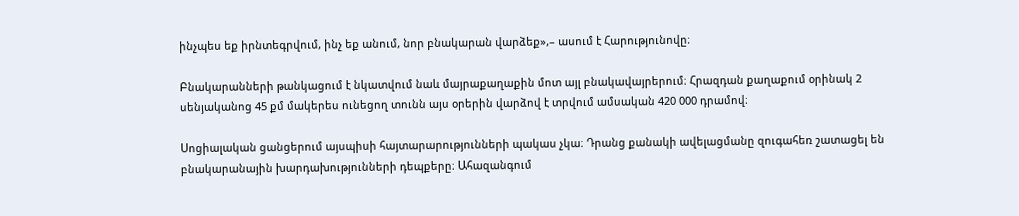ինչպես եք իրնտեգրվում, ինչ եք անում, նոր բնակարան վարձեք»,– ասում է Հարությունովը։

Բնակարանների թանկացում է նկատվում նաև մայրաքաղաքին մոտ այլ բնակավայրերում։ Հրազդան քաղաքում օրինակ 2 սենյականոց 45 քմ մակերես ունեցող տունն այս օրերին վարձով է տրվում ամսական 420 000 դրամով։

Սոցիալական ցանցերում այսպիսի հայտարարությունների պակաս չկա։ Դրանց քանակի ավելացմանը զուգահեռ շատացել են բնակարանային խարդախությունների դեպքերը։ Ահազանգում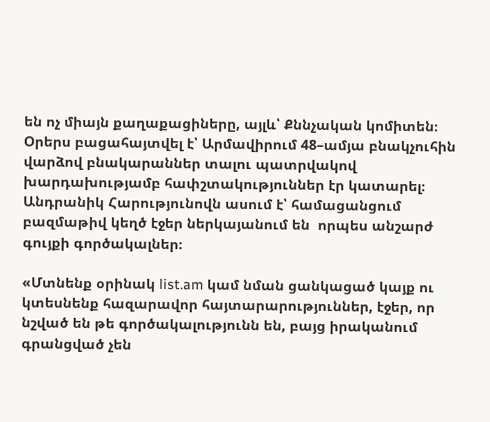են ոչ միայն քաղաքացիները, այլև՝ Քննչական կոմիտեն։ Օրերս բացահայտվել է՝ Արմավիրում 48–ամյա բնակչուհին վարձով բնակարաններ տալու պատրվակով խարդախությամբ հափշտակություններ էր կատարել։ Անդրանիկ Հարությունովն ասում է՝ համացանցում բազմաթիվ կեղծ էջեր ներկայանում են  որպես անշարժ գույքի գործակալներ։

«Մտնենք օրինակ list.am կամ նման ցանկացած կայք ու կտեսնենք հազարավոր հայտարարություններ, էջեր, որ նշված են թե գործակալությունն են, բայց իրականում գրանցված չեն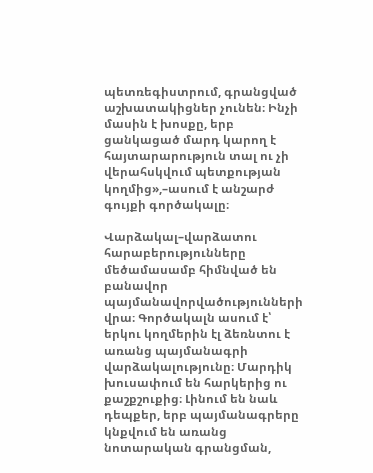պետռեգիստրում, գրանցված աշխատակիցներ չունեն։ Ինչի մասին է խոսքը, երբ ցանկացած մարդ կարող է հայտարարություն տալ ու չի վերահսկվում պետքության կողմից»,–ասում է անշարժ գույքի գործակալը։

Վարձակալ–վարձատու հարաբերությունները մեծամասամբ հիմնված են բանավոր պայմանավորվածությունների վրա։ Գործակալն ասում է՝ երկու կողմերին էլ ձեռնտու է առանց պայմանագրի վարձակալությունը։ Մարդիկ խուսափում են հարկերից ու քաշքշուքից։ Լինում են նաև դեպքեր, երբ պայմանագրերը կնքվում են առանց նոտարական գրանցման,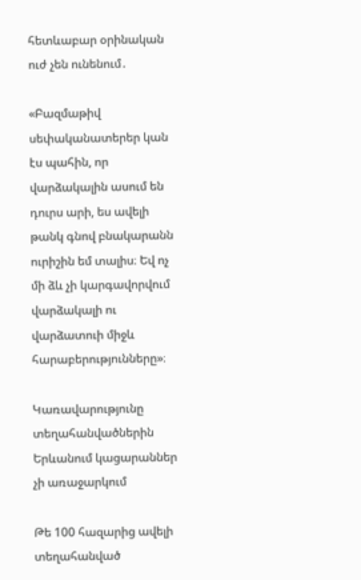հետևաբար օրինական ուժ չեն ունենում․

«Բազմաթիվ սեփականատերեր կան էս պահին, որ վարձակալին ասում են դուրս արի, ես ավելի թանկ գնով բնակարանն ուրիշին եմ տալիս։ Եվ ոչ մի ձև չի կարգավորվում վարձակալի ու վարձատուի միջև հարաբերությունները»։

Կառավարությունը տեղահանվածներին Երևանում կացարաններ չի առաջարկում

Թե 100 հազարից ավելի տեղահանված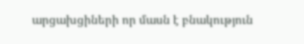արցախցիների որ մասն է բնակություն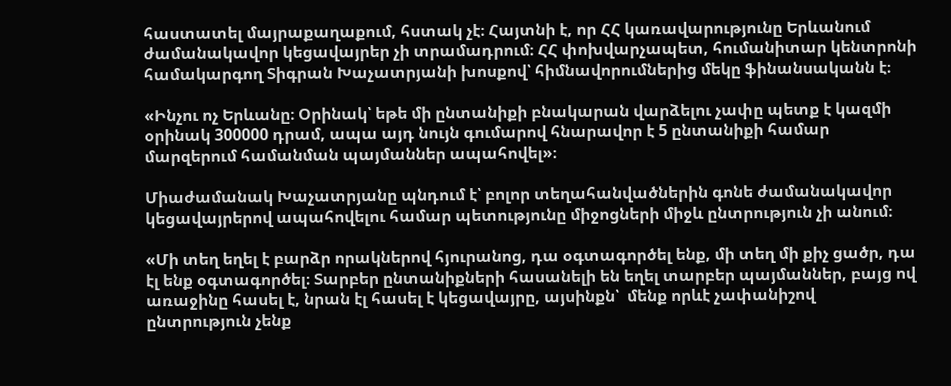հաստատել մայրաքաղաքում, հստակ չէ։ Հայտնի է, որ ՀՀ կառավարությունը Երևանում ժամանակավոր կեցավայրեր չի տրամադրում։ ՀՀ փոխվարչապետ, հումանիտար կենտրոնի համակարգող Տիգրան Խաչատրյանի խոսքով՝ հիմնավորումներից մեկը ֆինանսականն է։

«Ինչու ոչ Երևանը։ Օրինակ՝ եթե մի ընտանիքի բնակարան վարձելու չափը պետք է կազմի օրինակ 300000 դրամ, ապա այդ նույն գումարով հնարավոր է 5 ընտանիքի համար մարզերում համանման պայմաններ ապահովել»։

Միաժամանակ Խաչատրյանը պնդում է՝ բոլոր տեղահանվածներին գոնե ժամանակավոր կեցավայրերով ապահովելու համար պետությունը միջոցների միջև ընտրություն չի անում։

«Մի տեղ եղել է բարձր որակներով հյուրանոց, դա օգտագործել ենք, մի տեղ մի քիչ ցածր, դա էլ ենք օգտագործել։ Տարբեր ընտանիքների հասանելի են եղել տարբեր պայմաններ, բայց ով առաջինը հասել է, նրան էլ հասել է կեցավայրը, այսինքն՝  մենք որևէ չափանիշով ընտրություն չենք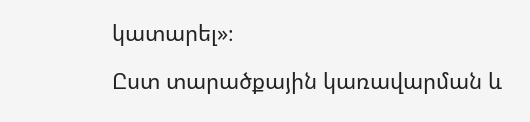կատարել»։

Ըստ տարածքային կառավարման և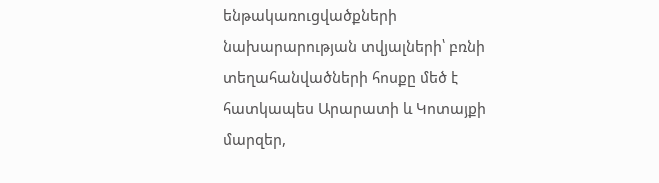ենթակառուցվածքների նախարարության տվյալների՝ բռնի տեղահանվածների հոսքը մեծ է հատկապես Արարատի և Կոտայքի մարզեր,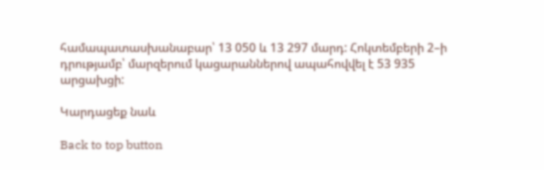համապատասխանաբար՝ 13 050 և 13 297 մարդ: Հոկտեմբերի 2–ի դրությամբ՝ մարզերում կացարաններով ապահովվել է 53 935 արցախցի:

Կարդացեք նաև

Back to top button